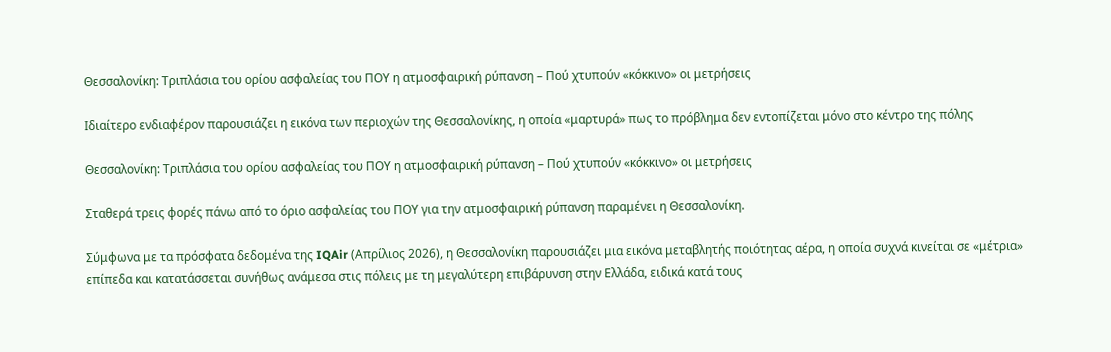Θεσσαλονίκη: Τριπλάσια του ορίου ασφαλείας του ΠΟΥ η ατμοσφαιρική ρύπανση – Πού χτυπούν «κόκκινο» οι μετρήσεις

Ιδιαίτερο ενδιαφέρον παρουσιάζει η εικόνα των περιοχών της Θεσσαλονίκης, η οποία «μαρτυρά» πως το πρόβλημα δεν εντοπίζεται μόνο στο κέντρο της πόλης

Θεσσαλονίκη: Τριπλάσια του ορίου ασφαλείας του ΠΟΥ η ατμοσφαιρική ρύπανση – Πού χτυπούν «κόκκινο» οι μετρήσεις

Σταθερά τρεις φορές πάνω από το όριο ασφαλείας του ΠΟΥ για την ατμοσφαιρική ρύπανση παραμένει η Θεσσαλονίκη.

Σύμφωνα με τα πρόσφατα δεδομένα της IQAir (Απρίλιος 2026), η Θεσσαλονίκη παρουσιάζει μια εικόνα μεταβλητής ποιότητας αέρα, η οποία συχνά κινείται σε «μέτρια» επίπεδα και κατατάσσεται συνήθως ανάμεσα στις πόλεις με τη μεγαλύτερη επιβάρυνση στην Ελλάδα, ειδικά κατά τους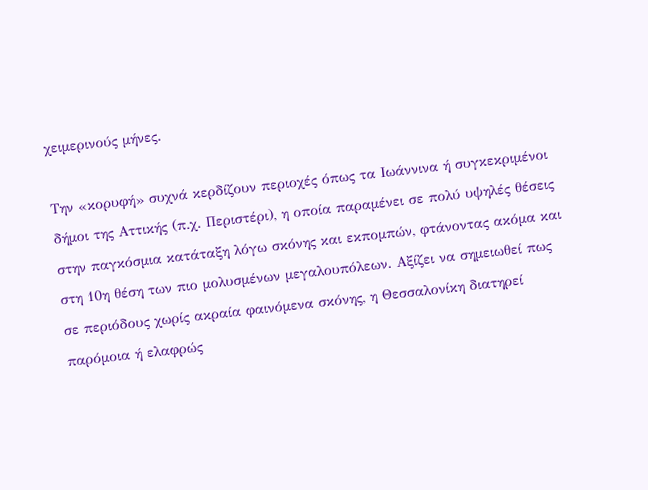χειμερινούς μήνες.

Την «κορυφή» συχνά κερδίζουν περιοχές όπως τα Ιωάννινα ή συγκεκριμένοι δήμοι της Αττικής (π.χ. Περιστέρι), η οποία παραμένει σε πολύ υψηλές θέσεις στην παγκόσμια κατάταξη λόγω σκόνης και εκπομπών, φτάνοντας ακόμα και στη 10η θέση των πιο μολυσμένων μεγαλουπόλεων. Αξίζει να σημειωθεί πως σε περιόδους χωρίς ακραία φαινόμενα σκόνης, η Θεσσαλονίκη διατηρεί παρόμοια ή ελαφρώς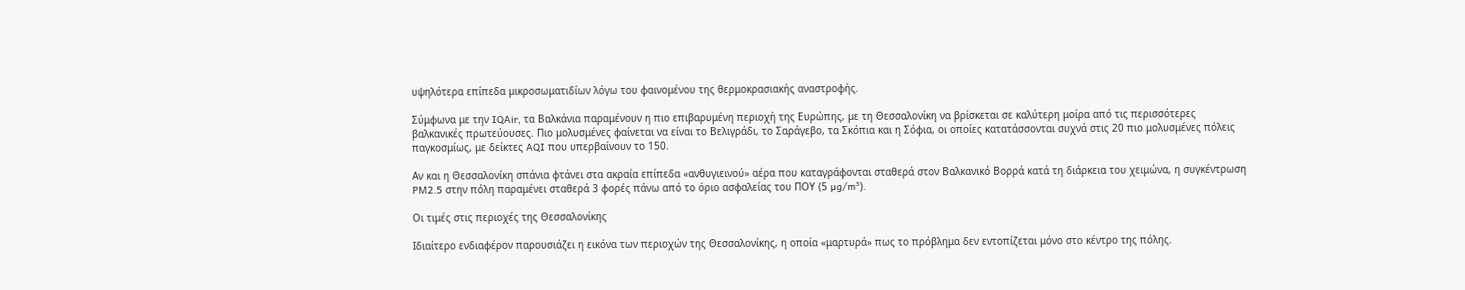υψηλότερα επίπεδα μικροσωματιδίων λόγω του φαινομένου της θερμοκρασιακής αναστροφής.

Σύμφωνα με την IQAir, τα Βαλκάνια παραμένουν η πιο επιβαρυμένη περιοχή της Ευρώπης, με τη Θεσσαλονίκη να βρίσκεται σε καλύτερη μοίρα από τις περισσότερες βαλκανικές πρωτεύουσες. Πιο μολυσμένες φαίνεται να είναι το Βελιγράδι, το Σαράγεβο, τα Σκόπια και η Σόφια, οι οποίες κατατάσσονται συχνά στις 20 πιο μολυσμένες πόλεις παγκοσμίως, με δείκτες AQI που υπερβαίνουν το 150.

Αν και η Θεσσαλονίκη σπάνια φτάνει στα ακραία επίπεδα «ανθυγιεινού» αέρα που καταγράφονται σταθερά στον Βαλκανικό Βορρά κατά τη διάρκεια του χειμώνα, η συγκέντρωση PM2.5 στην πόλη παραμένει σταθερά 3 φορές πάνω από το όριο ασφαλείας του ΠΟΥ (5 µg/m³).

Οι τιμές στις περιοχές της Θεσσαλονίκης

Ιδιαίτερο ενδιαφέρον παρουσιάζει η εικόνα των περιοχών της Θεσσαλονίκης, η οποία «μαρτυρά» πως το πρόβλημα δεν εντοπίζεται μόνο στο κέντρο της πόλης.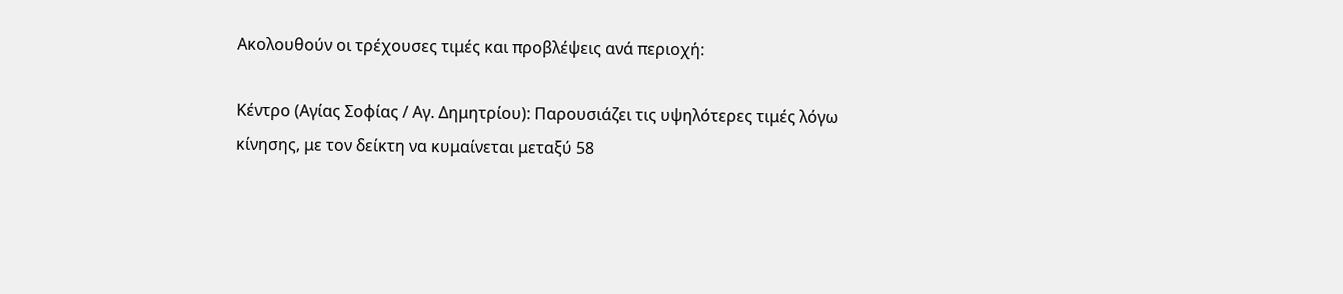Ακολουθούν οι τρέχουσες τιμές και προβλέψεις ανά περιοχή:

Κέντρο (Αγίας Σοφίας / Αγ. Δημητρίου): Παρουσιάζει τις υψηλότερες τιμές λόγω κίνησης, με τον δείκτη να κυμαίνεται μεταξύ 58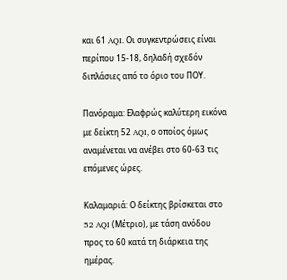και 61 AQI. Οι συγκεντρώσεις είναι περίπου 15-18, δηλαδή σχεδόν διπλάσιες από το όριο του ΠΟΥ.

Πανόραμα: Ελαφρώς καλύτερη εικόνα με δείκτη 52 AQI, ο οποίος όμως αναμένεται να ανέβει στο 60-63 τις επόμενες ώρες.

Καλαμαριά: Ο δείκτης βρίσκεται στο 52 AQI (Μέτριο), με τάση ανόδου προς το 60 κατά τη διάρκεια της ημέρας.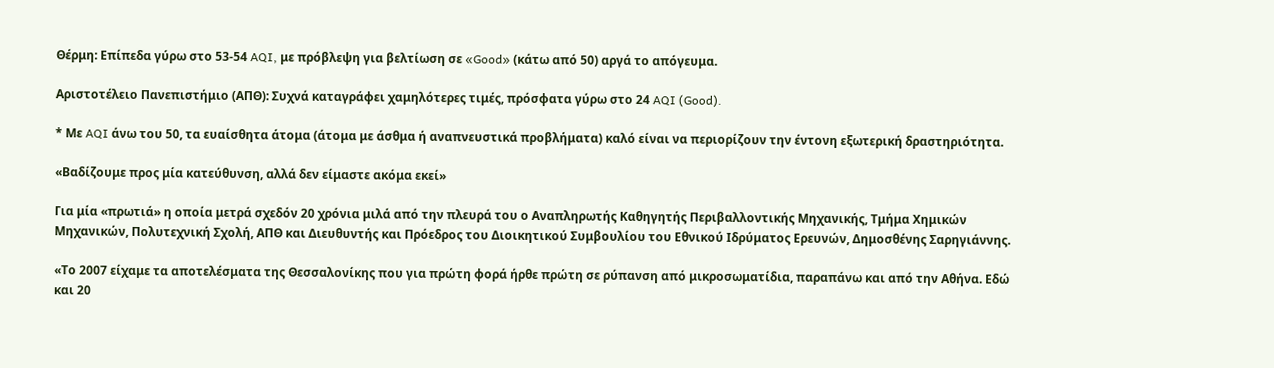Θέρμη: Επίπεδα γύρω στο 53-54 AQI, με πρόβλεψη για βελτίωση σε «Good» (κάτω από 50) αργά το απόγευμα.

Αριστοτέλειο Πανεπιστήμιο (ΑΠΘ): Συχνά καταγράφει χαμηλότερες τιμές, πρόσφατα γύρω στο 24 AQI (Good).

* Με AQI άνω του 50, τα ευαίσθητα άτομα (άτομα με άσθμα ή αναπνευστικά προβλήματα) καλό είναι να περιορίζουν την έντονη εξωτερική δραστηριότητα.

«Βαδίζουμε προς μία κατεύθυνση, αλλά δεν είμαστε ακόμα εκεί»

Για μία «πρωτιά» η οποία μετρά σχεδόν 20 χρόνια μιλά από την πλευρά του ο Αναπληρωτής Καθηγητής Περιβαλλοντικής Μηχανικής, Τμήμα Χημικών Μηχανικών, Πολυτεχνική Σχολή, ΑΠΘ και Διευθυντής και Πρόεδρος του Διοικητικού Συμβουλίου του Εθνικού Ιδρύματος Ερευνών, Δημοσθένης Σαρηγιάννης.

«Το 2007 είχαμε τα αποτελέσματα της Θεσσαλονίκης που για πρώτη φορά ήρθε πρώτη σε ρύπανση από μικροσωματίδια, παραπάνω και από την Αθήνα. Εδώ και 20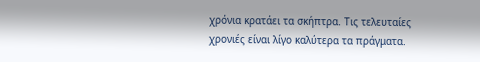χρόνια κρατάει τα σκήπτρα. Τις τελευταίες χρονιές είναι λίγο καλύτερα τα πράγματα.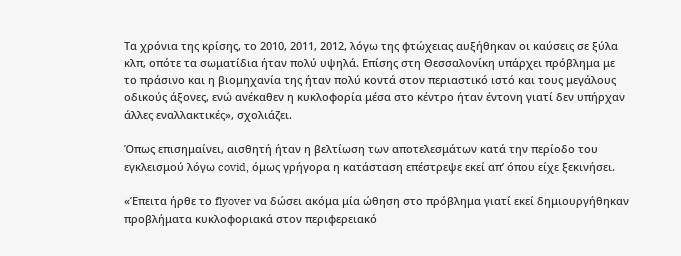Τα χρόνια της κρίσης, το 2010, 2011, 2012, λόγω της φτώχειας αυξήθηκαν οι καύσεις σε ξύλα κλπ, οπότε τα σωματίδια ήταν πολύ υψηλά. Επίσης στη Θεσσαλονίκη υπάρχει πρόβλημα με το πράσινο και η βιομηχανία της ήταν πολύ κοντά στον περιαστικό ιστό και τους μεγάλους οδικούς άξονες, ενώ ανέκαθεν η κυκλοφορία μέσα στο κέντρο ήταν έντονη γιατί δεν υπήρχαν άλλες εναλλακτικές», σχολιάζει.

Όπως επισημαίνει, αισθητή ήταν η βελτίωση των αποτελεσμάτων κατά την περίοδο του εγκλεισμού λόγω covid, όμως γρήγορα η κατάσταση επέστρεψε εκεί απ’ όπου είχε ξεκινήσει.

«Έπειτα ήρθε το flyover να δώσει ακόμα μία ώθηση στο πρόβλημα γιατί εκεί δημιουργήθηκαν προβλήματα κυκλοφοριακά στον περιφερειακό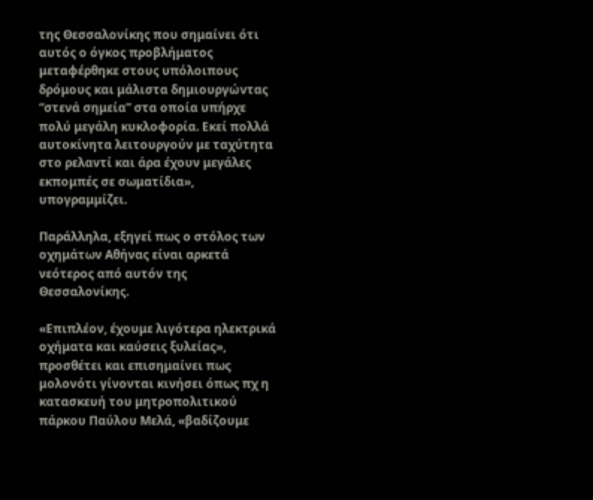της Θεσσαλονίκης που σημαίνει ότι αυτός ο όγκος προβλήματος μεταφέρθηκε στους υπόλοιπους δρόμους και μάλιστα δημιουργώντας “στενά σημεία” στα οποία υπήρχε πολύ μεγάλη κυκλοφορία. Εκεί πολλά αυτοκίνητα λειτουργούν με ταχύτητα στο ρελαντί και άρα έχουν μεγάλες εκπομπές σε σωματίδια», υπογραμμίζει.

Παράλληλα, εξηγεί πως ο στόλος των οχημάτων Αθήνας είναι αρκετά νεότερος από αυτόν της Θεσσαλονίκης.

«Επιπλέον, έχουμε λιγότερα ηλεκτρικά οχήματα και καύσεις ξυλείας», προσθέτει και επισημαίνει πως μολονότι γίνονται κινήσει όπως πχ η κατασκευή του μητροπολιτικού πάρκου Παύλου Μελά, «βαδίζουμε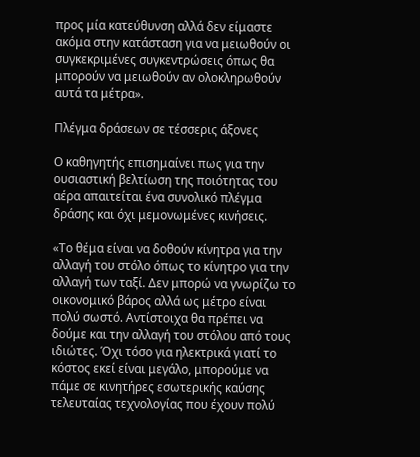προς μία κατεύθυνση αλλά δεν είμαστε ακόμα στην κατάσταση για να μειωθούν οι συγκεκριμένες συγκεντρώσεις όπως θα μπορούν να μειωθούν αν ολοκληρωθούν αυτά τα μέτρα».

Πλέγμα δράσεων σε τέσσερις άξονες

Ο καθηγητής επισημαίνει πως για την ουσιαστική βελτίωση της ποιότητας του αέρα απαιτείται ένα συνολικό πλέγμα δράσης και όχι μεμονωμένες κινήσεις.

«Το θέμα είναι να δοθούν κίνητρα για την αλλαγή του στόλο όπως το κίνητρο για την αλλαγή των ταξί. Δεν μπορώ να γνωρίζω το οικονομικό βάρος αλλά ως μέτρο είναι πολύ σωστό. Αντίστοιχα θα πρέπει να δούμε και την αλλαγή του στόλου από τους ιδιώτες. Όχι τόσο για ηλεκτρικά γιατί το κόστος εκεί είναι μεγάλο, μπορούμε να πάμε σε κινητήρες εσωτερικής καύσης τελευταίας τεχνολογίας που έχουν πολύ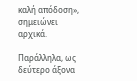καλή απόδοση», σημειώνει αρχικά.

Παράλληλα, ως δεύτερο άξονα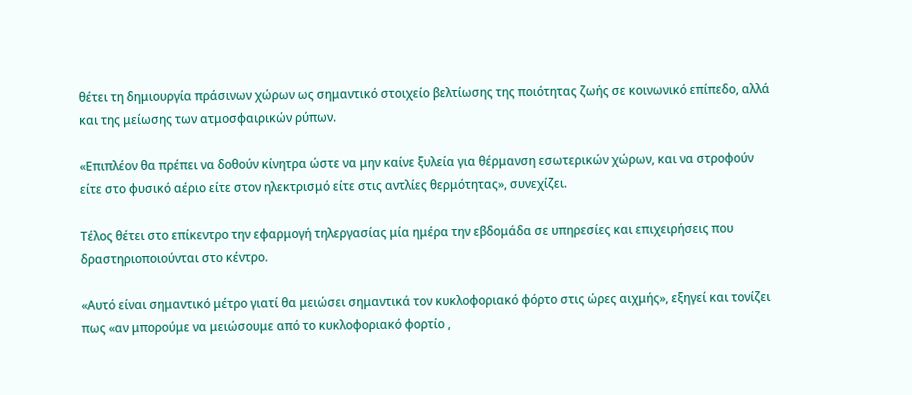θέτει τη δημιουργία πράσινων χώρων ως σημαντικό στοιχείο βελτίωσης της ποιότητας ζωής σε κοινωνικό επίπεδο, αλλά και της μείωσης των ατμοσφαιρικών ρύπων.

«Επιπλέον θα πρέπει να δοθούν κίνητρα ώστε να μην καίνε ξυλεία για θέρμανση εσωτερικών χώρων, και να στροφούν είτε στο φυσικό αέριο είτε στον ηλεκτρισμό είτε στις αντλίες θερμότητας», συνεχίζει.

Τέλος θέτει στο επίκεντρο την εφαρμογή τηλεργασίας μία ημέρα την εβδομάδα σε υπηρεσίες και επιχειρήσεις που δραστηριοποιούνται στο κέντρο.

«Αυτό είναι σημαντικό μέτρο γιατί θα μειώσει σημαντικά τον κυκλοφοριακό φόρτο στις ώρες αιχμής», εξηγεί και τονίζει πως «αν μπορούμε να μειώσουμε από το κυκλοφοριακό φορτίο ,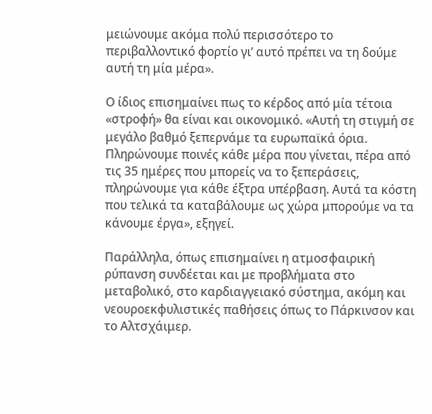μειώνουμε ακόμα πολύ περισσότερο το περιβαλλοντικό φορτίο γι’ αυτό πρέπει να τη δούμε αυτή τη μία μέρα».

Ο ίδιος επισημαίνει πως το κέρδος από μία τέτοια «στροφή» θα είναι και οικονομικό. «Αυτή τη στιγμή σε μεγάλο βαθμό ξεπερνάμε τα ευρωπαϊκά όρια. Πληρώνουμε ποινές κάθε μέρα που γίνεται, πέρα από τις 35 ημέρες που μπορείς να το ξεπεράσεις, πληρώνουμε για κάθε έξτρα υπέρβαση. Αυτά τα κόστη που τελικά τα καταβάλουμε ως χώρα μπορούμε να τα κάνουμε έργα», εξηγεί.

Παράλληλα, όπως επισημαίνει η ατμοσφαιρική ρύπανση συνδέεται και με προβλήματα στο μεταβολικό, στο καρδιαγγειακό σύστημα, ακόμη και νεουροεκφυλιστικές παθήσεις όπως το Πάρκινσον και το Αλτσχάιμερ.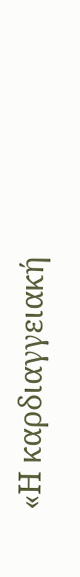«Η καρδιαγγειακή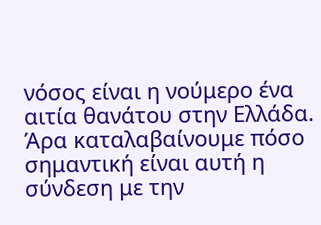νόσος είναι η νούμερο ένα αιτία θανάτου στην Ελλάδα. Άρα καταλαβαίνουμε πόσο σημαντική είναι αυτή η σύνδεση με την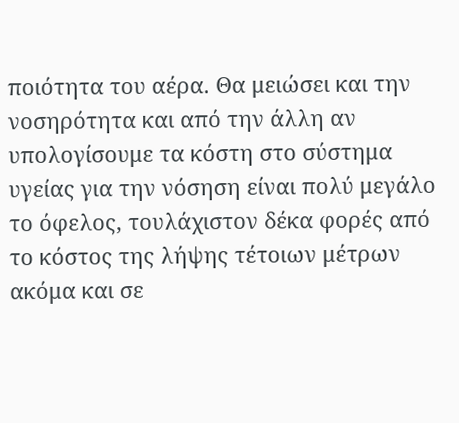ποιότητα του αέρα. Θα μειώσει και την νοσηρότητα και από την άλλη αν υπολογίσουμε τα κόστη στο σύστημα υγείας για την νόσηση είναι πολύ μεγάλο το όφελος, τουλάχιστον δέκα φορές από το κόστος της λήψης τέτοιων μέτρων ακόμα και σε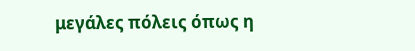μεγάλες πόλεις όπως η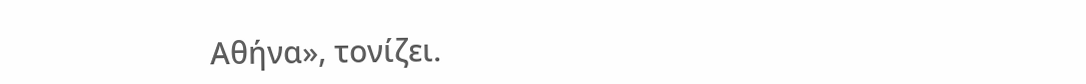Αθήνα», τονίζει.